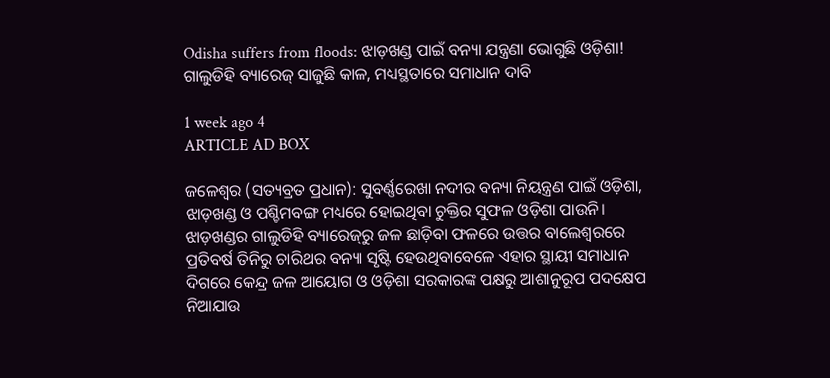Odisha suffers from floods: ଝାଡ଼ଖଣ୍ଡ ପାଇଁ ବନ୍ୟା ଯନ୍ତ୍ରଣା ଭୋଗୁଛି ଓଡ଼ିଶା! ଗାଲୁଡିହି ବ୍ୟାରେଜ୍‌ ସାଜୁଛି କାଳ, ମଧ୍ୟସ୍ଥତାରେ ସମାଧାନ ଦାବି

1 week ago 4
ARTICLE AD BOX

ଜଳେଶ୍ୱର (ସତ୍ୟବ୍ରତ ପ୍ରଧାନ): ସୁବର୍ଣ୍ଣରେଖା ନଦୀର ବନ୍ୟା ନିୟନ୍ତ୍ରଣ ପାଇଁ ଓଡ଼ିଶା, ଝାଡ଼ଖଣ୍ଡ ଓ ପଶ୍ଚିମବଙ୍ଗ ମଧ୍ୟରେ ହୋଇଥିବା ଚୁକ୍ତିର ସୁଫଳ ଓଡ଼ିଶା ପାଉନି। ଝାଡ଼ଖଣ୍ଡର ଗାଲୁଡିହି ବ୍ୟାରେଜ୍‌ରୁ ଜଳ ଛାଡ଼ିବା ଫଳରେ ଉତ୍ତର ବାଲେଶ୍ୱରରେ ପ୍ରତିବର୍ଷ ତିନିରୁ ଚାରିଥର ବନ୍ୟା ସୃଷ୍ଟି ହେଉଥିବାବେଳେ ଏହାର ସ୍ଥାୟୀ ସମାଧାନ ଦିଗରେ କେନ୍ଦ୍ର ଜଳ ଆୟୋଗ ଓ ଓଡ଼ିଶା ସରକାରଙ୍କ ପକ୍ଷରୁ ଆଶାନୁରୂପ ପଦକ୍ଷେପ ନିଆଯାଉ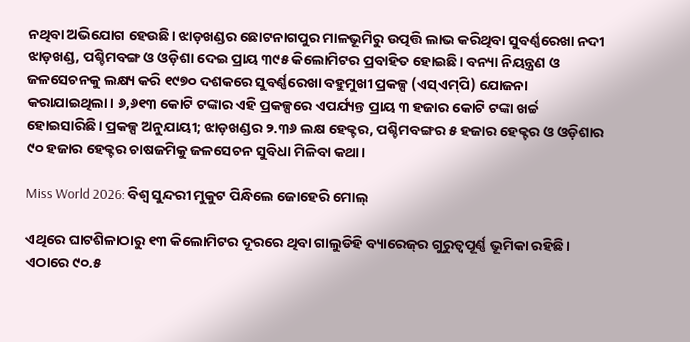ନଥିବା ଅଭିଯୋଗ ହେଉଛି। ଝାଡ଼ଖଣ୍ଡର ଛୋଟନାଗପୁର ମାଳଭୂମିରୁ ଉତ୍ପତ୍ତି ଲାଭ କରିଥିବା ସୁବର୍ଣ୍ଣରେଖା ନଦୀ ଝାଡ଼ଖଣ୍ଡ, ପଶ୍ଚିମବଙ୍ଗ ଓ ଓଡ଼ିଶା ଦେଇ ପ୍ରାୟ ୩୯୫ କିଲୋମିଟର ପ୍ରବାହିତ ହୋଇଛି। ବନ୍ୟା ନିୟନ୍ତ୍ରଣ ଓ ଜଳସେଚନକୁ ଲକ୍ଷ୍ୟ କରି ୧୯୭୦ ଦଶକରେ ସୁବର୍ଣ୍ଣରେଖା ବହୁମୁଖୀ ପ୍ରକଳ୍ପ (ଏସ୍‌ଏମ୍‌ପି) ଯୋଜନା କରାଯାଇଥିଲା। ୬,୬୧୩ କୋଟି ଟଙ୍କାର ଏହି ପ୍ରକଳ୍ପରେ ଏପର୍ଯ୍ୟନ୍ତ ପ୍ରାୟ ୩ ହଜାର କୋଟି ଟଙ୍କା ଖର୍ଚ୍ଚ ହୋଇସାରିଛି। ପ୍ରକଳ୍ପ ଅନୁଯାୟୀ; ଝାଡ଼ଖଣ୍ଡର ୨.୩୬ ଲକ୍ଷ ହେକ୍ଟର, ପଶ୍ଚିମବଙ୍ଗର ୫ ହଜାର ହେକ୍ଟର ଓ ଓଡ଼ିଶାର ୯୦ ହଜାର ହେକ୍ଟର ଚାଷଜମିକୁ ଜଳସେଚନ ସୁବିଧା ମିଳିବା କଥା।

Miss World 2026: ବିଶ୍ବ ସୁନ୍ଦରୀ ମୁକୁଟ ପିନ୍ଧିଲେ ଜୋହେରି ମୋଲ୍

ଏଥିରେ ଘାଟଶିଳାଠାରୁ ୧୩ କିଲୋମିଟର ଦୂରରେ ଥିବା ଗାଲୁଡିହି ବ୍ୟାରେଜ୍‌ର ଗୁରୁତ୍ୱପୂର୍ଣ୍ଣ ଭୂମିକା ରହିଛି। ଏଠାରେ ୯୦.୫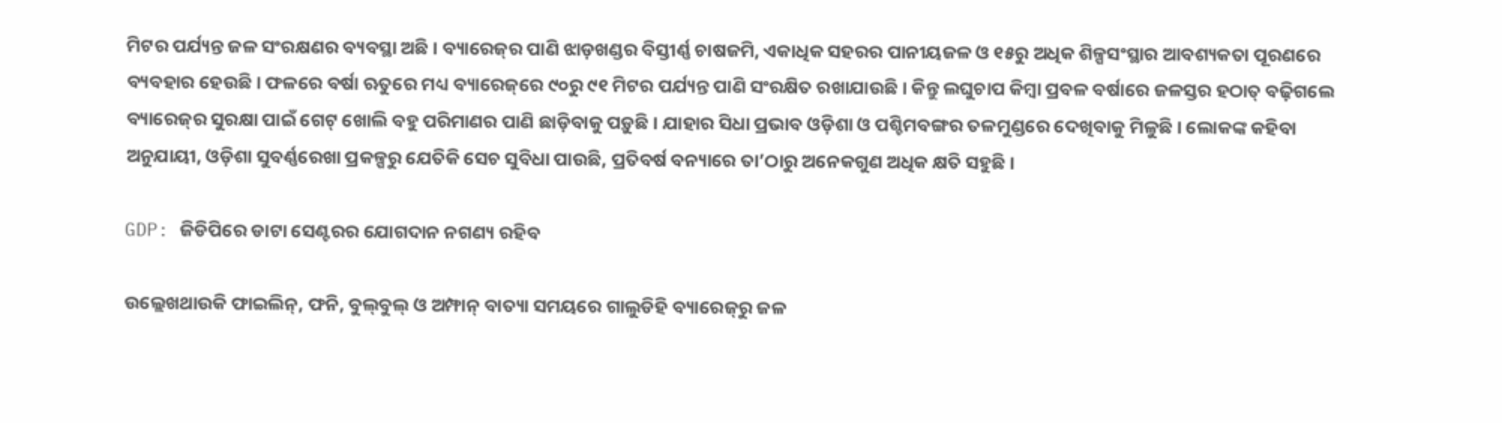ମିଟର ପର୍ଯ୍ୟନ୍ତ ଜଳ ସଂରକ୍ଷଣର ବ୍ୟବସ୍ଥା ଅଛି। ବ୍ୟାରେଜ୍‌ର ପାଣି ଝାଡ଼ଖଣ୍ଡର ବିସ୍ତୀର୍ଣ୍ଣ ଚାଷଜମି, ଏକାଧିକ ସହରର ପାନୀୟଜଳ ଓ ୧୫ରୁ ଅଧିକ ଶିଳ୍ପସଂସ୍ଥାର ଆବଶ୍ୟକତା ପୂରଣରେ ବ୍ୟବହାର ହେଉଛି। ଫଳରେ ବର୍ଷା ଋତୁରେ ମଧ୍ୟ ବ୍ୟାରେଜ୍‌ରେ ୯୦ରୁ ୯୧ ମିଟର ପର୍ଯ୍ୟନ୍ତ ପାଣି ସଂରକ୍ଷିତ ରଖାଯାଉଛି। କିନ୍ତୁ ଲଘୁଚାପ କିମ୍ବା ପ୍ରବଳ ବର୍ଷାରେ ଜଳସ୍ତର ହଠାତ୍ ବଢ଼ିଗଲେ ବ୍ୟାରେଜ୍‌ର ସୁରକ୍ଷା ପାଇଁ ଗେଟ୍‌ ଖୋଲି ବହୁ ପରିମାଣର ପାଣି ଛାଡ଼ିବାକୁ ପଡ଼ୁଛି। ଯାହାର ସିଧା ପ୍ରଭାବ ଓଡ଼ିଶା ଓ ପଶ୍ଚିମବଙ୍ଗର ତଳମୁଣ୍ଡରେ ଦେଖିବାକୁ ମିଳୁଛି। ଲୋକଙ୍କ କହିବା ଅନୁଯାୟୀ, ଓଡ଼ିଶା ସୁବର୍ଣ୍ଣରେଖା ପ୍ରକଳ୍ପରୁ ଯେତିକି ସେଚ ସୁବିଧା ପାଉଛି, ପ୍ରତିବର୍ଷ ବନ୍ୟାରେ ତା’ଠାରୁ ଅନେକଗୁଣ ଅଧିକ କ୍ଷତି ସହୁଛି।

GDP: ଜିଡିପିରେ ଡାଟା ସେଣ୍ଟରର ଯୋଗଦାନ ନଗଣ୍ୟ ରହିବ

ଉଲ୍ଲେଖଥାଉକି ଫାଇଲିନ୍‌, ଫନି, ବୁଲ୍‌ବୁଲ୍‌ ଓ ଅମ୍ଫାନ୍‌ ବାତ୍ୟା ସମୟରେ ଗାଲୁଡିହି ବ୍ୟାରେଜ୍‌ରୁ ଜଳ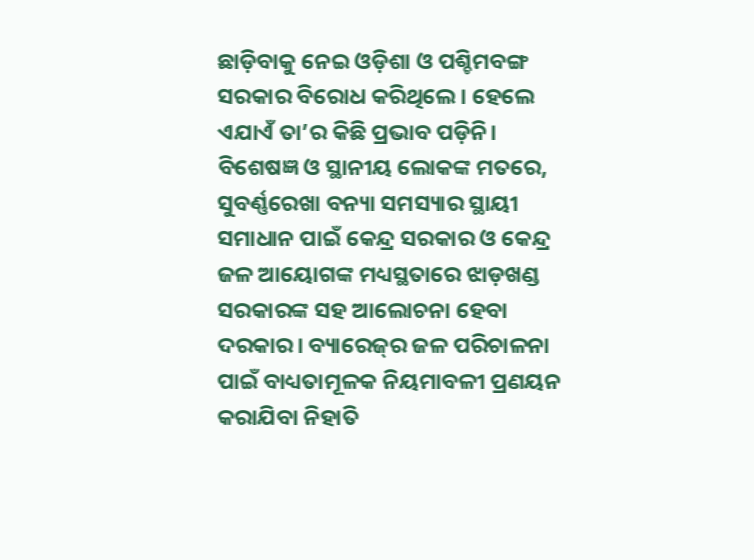ଛାଡ଼ିବାକୁ ନେଇ ଓଡ଼ିଶା ଓ ପଶ୍ଚିମବଙ୍ଗ ସରକାର ବିରୋଧ କରିଥିଲେ। ହେଲେ ଏଯାଏଁ ତା’ର କିଛି ପ୍ରଭାବ ପଡ଼ିନି। ବିଶେଷଜ୍ଞ ଓ ସ୍ଥାନୀୟ ଲୋକଙ୍କ ମତରେ, ସୁବର୍ଣ୍ଣରେଖା ବନ୍ୟା ସମସ୍ୟାର ସ୍ଥାୟୀ ସମାଧାନ ପାଇଁ କେନ୍ଦ୍ର ସରକାର ଓ କେନ୍ଦ୍ର ଜଳ ଆୟୋଗଙ୍କ ମଧ୍ୟସ୍ଥତାରେ ଝାଡ଼ଖଣ୍ଡ ସରକାରଙ୍କ ସହ ଆଲୋଚନା ହେବା ଦରକାର। ବ୍ୟାରେଜ୍‌ର ଜଳ ପରିଚାଳନା ପାଇଁ ବାଧ୍ୟତାମୂଳକ ନିୟମାବଳୀ ପ୍ରଣୟନ କରାଯିବା ନିହାତି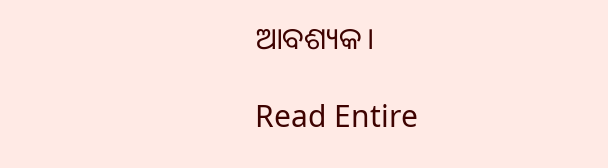ଆବଶ୍ୟକ।

Read Entire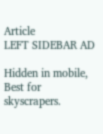Article
LEFT SIDEBAR AD

Hidden in mobile, Best for skyscrapers.